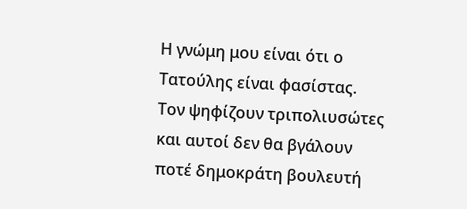Η γνώμη μου είναι ότι ο Τατούλης είναι φασίστας.
Τον ψηφίζουν τριπολιυσώτες και αυτοί δεν θα βγάλουν ποτέ δημοκράτη βουλευτή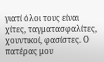γιατί όλοι τους είναι χίτες, ταγματασφαλίτες, χουντικοί, φασίστες. Ο πατέρας μου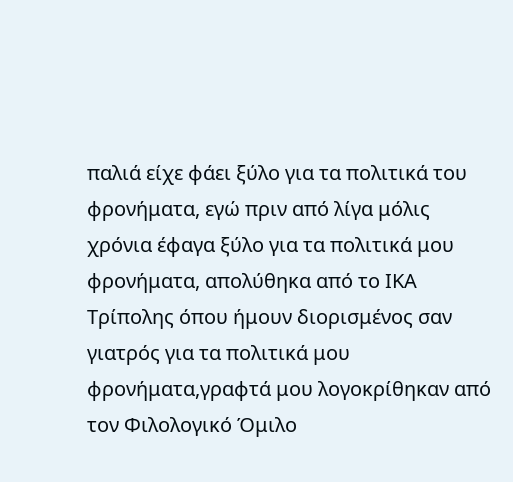παλιά είχε φάει ξύλο για τα πολιτικά του φρονήματα, εγώ πριν από λίγα μόλις χρόνια έφαγα ξύλο για τα πολιτικά μου φρονήματα, απολύθηκα από το ΙΚΑ Τρίπολης όπου ήμουν διορισμένος σαν γιατρός για τα πολιτικά μου φρονήματα,γραφτά μου λογοκρίθηκαν από τον Φιλολογικό Όμιλο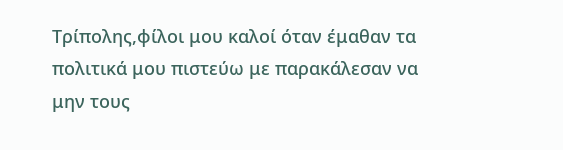Τρίπολης,φίλοι μου καλοί όταν έμαθαν τα πολιτικά μου πιστεύω με παρακάλεσαν να μην τους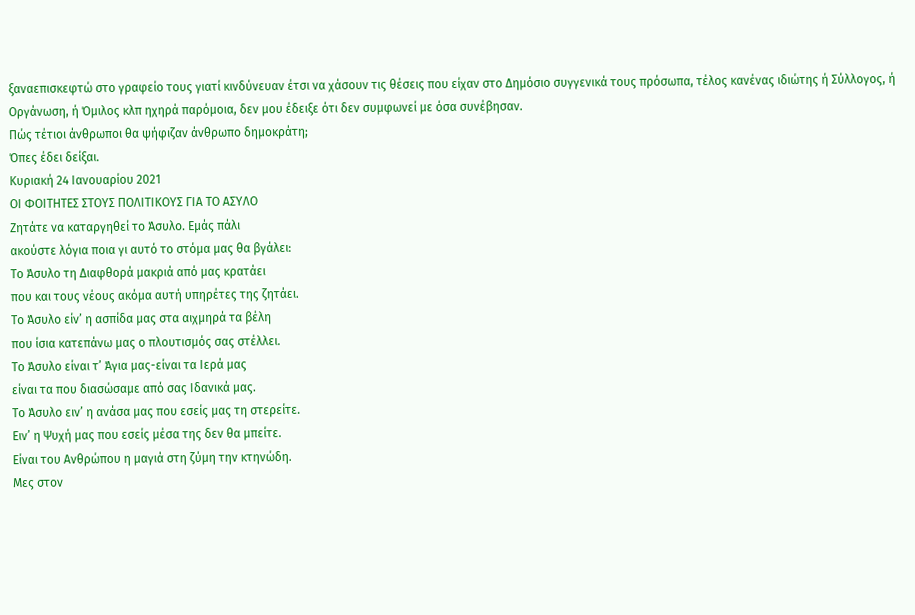ξαναεπισκεφτώ στο γραφείο τους γιατί κινδύνευαν έτσι να χάσουν τις θέσεις που είχαν στο Δημόσιο συγγενικά τους πρόσωπα, τέλος κανένας ιδιώτης ή Σύλλογος, ή Οργάνωση, ή Όμιλος κλπ ηχηρά παρόμοια, δεν μου έδειξε ότι δεν συμφωνεί με όσα συνέβησαν.
Πώς τέτιοι άνθρωποι θα ψήφιζαν άνθρωπο δημοκράτη;
Όπες έδει δείξαι.
Κυριακή 24 Ιανουαρίου 2021
ΟΙ ΦΟΙΤΗΤΕΣ ΣΤΟΥΣ ΠΟΛΙΤΙΚΟΥΣ ΓΙΑ ΤΟ ΑΣΥΛΟ
Ζητάτε να καταργηθεί το Άσυλο. Εμάς πάλι
ακούστε λόγια ποια γι αυτό το στόμα μας θα βγάλει:
Το Άσυλο τη Διαφθορά μακριά από μας κρατάει
που και τους νέους ακόμα αυτή υπηρέτες της ζητάει.
Το Άσυλο είν’ η ασπίδα μας στα αιχμηρά τα βέλη
που ίσια κατεπάνω μας ο πλουτισμός σας στέλλει.
Το Άσυλο είναι τ’ Άγια μας-είναι τα Ιερά μας
είναι τα που διασώσαμε από σας Ιδανικά μας.
Το Άσυλο ειν’ η ανάσα μας που εσείς μας τη στερείτε.
Ειν’ η Ψυχή μας που εσείς μέσα της δεν θα μπείτε.
Είναι του Ανθρώπου η μαγιά στη ζύμη την κτηνώδη.
Μες στον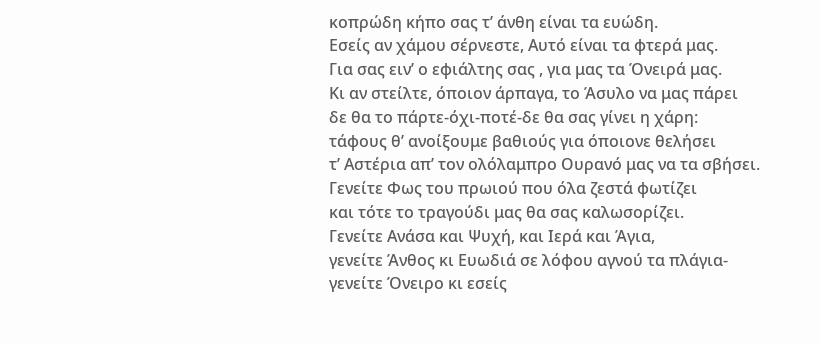κοπρώδη κήπο σας τ’ άνθη είναι τα ευώδη.
Εσείς αν χάμου σέρνεστε, Αυτό είναι τα φτερά μας.
Για σας ειν’ ο εφιάλτης σας , για μας τα Όνειρά μας.
Κι αν στείλτε, όποιον άρπαγα, το Άσυλο να μας πάρει
δε θα το πάρτε-όχι-ποτέ-δε θα σας γίνει η χάρη:
τάφους θ’ ανοίξουμε βαθιούς για όποιονε θελήσει
τ’ Αστέρια απ’ τον ολόλαμπρο Ουρανό μας να τα σβήσει.
Γενείτε Φως του πρωιού που όλα ζεστά φωτίζει
και τότε το τραγούδι μας θα σας καλωσορίζει.
Γενείτε Ανάσα και Ψυχή, και Ιερά και Άγια,
γενείτε Άνθος κι Ευωδιά σε λόφου αγνού τα πλάγια-
γενείτε Όνειρο κι εσείς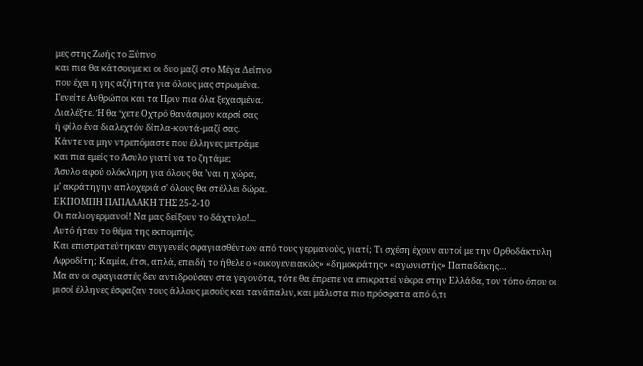μες στης Ζωής το Ξύπνο
και πια θα κάτσουμε κι οι δυο μαζί στο Μέγα Δείπνο
που έχει η γης αζήτητα για όλους μας στρωμένα.
Γενείτε Ανθρώποι και τα Πριν πια όλα ξεχασμένα.
Διαλέξτε. Ή θα ‘χετε Οχτρό θανάσιμον καρσί σας
ή φίλο ένα διαλεχτόν δίπλα-κοντά-μαζί σας.
Κάντε να μην ντρεπόμαστε που έλληνες μετράμε
και πια εμείς το Άσυλο γιατί να το ζητάμε;
Άσυλο αφού ολόκληρη για όλους θα ’ναι η χώρα,
μ’ ακράτηγην απλοχεριά σ' όλους θα στέλλει δώρα.
ΕΚΠΟΜΠΗ ΠΑΠΑΔΑΚΗ ΤΗΣ 25-2-10
Οι παλιογερμανοί! Να μας δείξουν το δάχτυλο!...
Αυτό ήταν το θέμα της εκπομπής.
Και επιστρατεύτηκαν συγγενείς σφαγιασθέντων από τους γερμανούς, γιατί; Τι σχέση έχουν αυτοί με την Ορθοδάκτυλη Αφροδίτη; Καμία, έτσι, απλά, επειδή το ήθελε ο «οικογενειακώς» «δημοκράτης» «αγωνιστής» Παπαδάκης…
Μα αν οι σφαγιαστές δεν αντιδρούσαν στα γεγονότα, τότε θα έπρεπε να επικρατεί νέκρα στην Ελλάδα, τον τόπο όπου οι μισοί έλληνες έσφαζαν τους άλλους μισούς και τανάπαλιν, και μάλιστα πιο πρόσφατα από ό,τι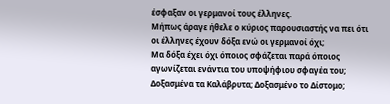έσφαξαν οι γερμανοί τους έλληνες.
Μήπως άραγε ήθελε ο κύριος παρουσιαστής να πει ότι οι έλληνες έχουν δόξα ενώ οι γερμανοί όχι;
Μα δόξα έχει όχι όποιος σφάζεται παρά όποιος αγωνίζεται ενάντια του υποψήφιου σφαγέα του; Δοξασμένα τα Καλάβρυτα; Δοξασμένο το Δίστομο;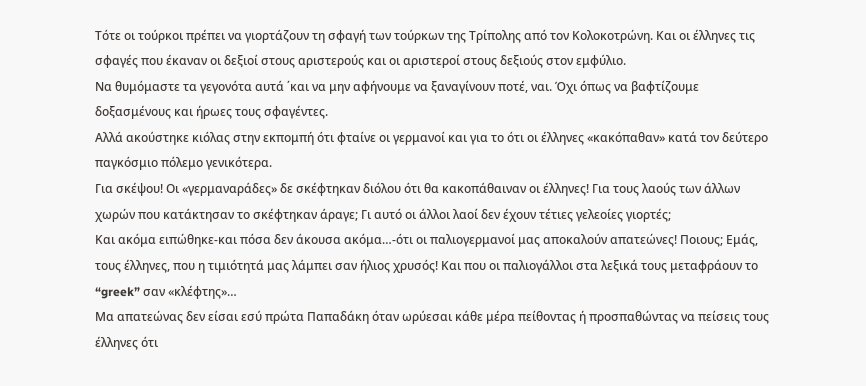Τότε οι τούρκοι πρέπει να γιορτάζουν τη σφαγή των τούρκων της Τρίπολης από τον Κολοκοτρώνη. Και οι έλληνες τις σφαγές που έκαναν οι δεξιοί στους αριστερούς και οι αριστεροί στους δεξιούς στον εμφύλιο.
Να θυμόμαστε τα γεγονότα αυτά ΄και να μην αφήνουμε να ξαναγίνουν ποτέ, ναι. Όχι όπως να βαφτίζουμε δοξασμένους και ήρωες τους σφαγέντες.
Αλλά ακούστηκε κιόλας στην εκπομπή ότι φταίνε οι γερμανοί και για το ότι οι έλληνες «κακόπαθαν» κατά τον δεύτερο παγκόσμιο πόλεμο γενικότερα.
Για σκέψου! Οι «γερμαναράδες» δε σκέφτηκαν διόλου ότι θα κακοπάθαιναν οι έλληνες! Για τους λαούς των άλλων χωρών που κατάκτησαν το σκέφτηκαν άραγε; Γι αυτό οι άλλοι λαοί δεν έχουν τέτιες γελεοίες γιορτές;
Και ακόμα ειπώθηκε-και πόσα δεν άκουσα ακόμα…-ότι οι παλιογερμανοί μας αποκαλούν απατεώνες! Ποιους; Εμάς, τους έλληνες, που η τιμιότητά μας λάμπει σαν ήλιος χρυσός! Και που οι παλιογάλλοι στα λεξικά τους μεταφράουν το “greek” σαν «κλέφτης»…
Μα απατεώνας δεν είσαι εσύ πρώτα Παπαδάκη όταν ωρύεσαι κάθε μέρα πείθοντας ή προσπαθώντας να πείσεις τους έλληνες ότι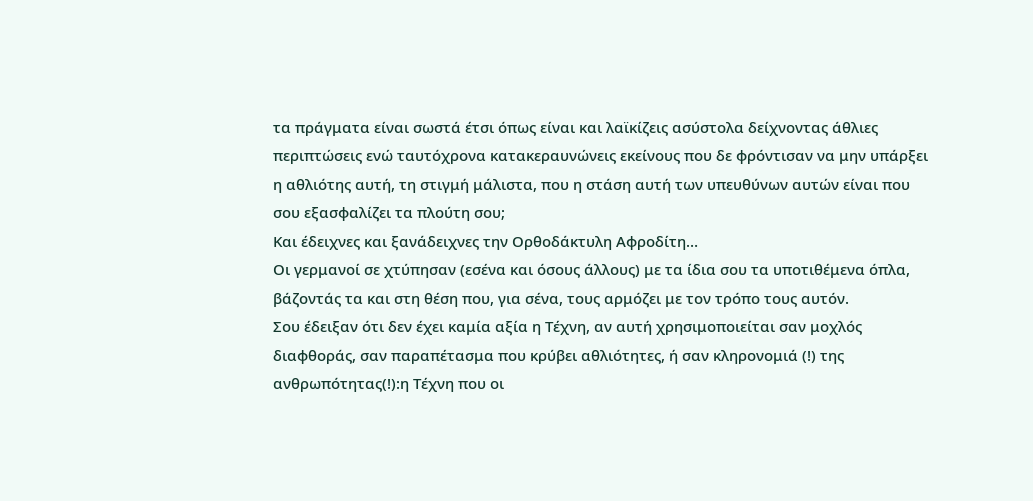τα πράγματα είναι σωστά έτσι όπως είναι και λαϊκίζεις ασύστολα δείχνοντας άθλιες περιπτώσεις ενώ ταυτόχρονα κατακεραυνώνεις εκείνους που δε φρόντισαν να μην υπάρξει η αθλιότης αυτή, τη στιγμή μάλιστα, που η στάση αυτή των υπευθύνων αυτών είναι που σου εξασφαλίζει τα πλούτη σου;
Και έδειχνες και ξανάδειχνες την Ορθοδάκτυλη Αφροδίτη…
Οι γερμανοί σε χτύπησαν (εσένα και όσους άλλους) με τα ίδια σου τα υποτιθέμενα όπλα, βάζοντάς τα και στη θέση που, για σένα, τους αρμόζει με τον τρόπο τους αυτόν.
Σου έδειξαν ότι δεν έχει καμία αξία η Τέχνη, αν αυτή χρησιμοποιείται σαν μοχλός διαφθοράς, σαν παραπέτασμα που κρύβει αθλιότητες, ή σαν κληρονομιά (!) της ανθρωπότητας(!):η Τέχνη που οι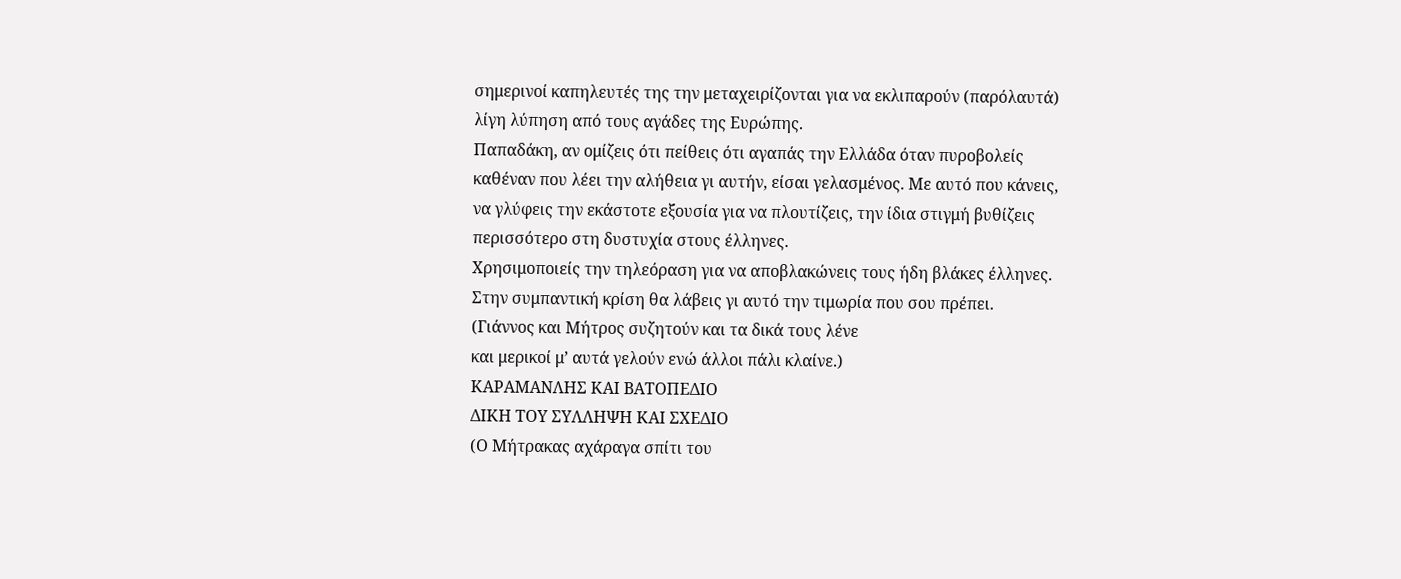σημερινοί καπηλευτές της την μεταχειρίζονται για να εκλιπαρούν (παρόλαυτά) λίγη λύπηση από τους αγάδες της Ευρώπης.
Παπαδάκη, αν ομίζεις ότι πείθεις ότι αγαπάς την Ελλάδα όταν πυροβολείς καθέναν που λέει την αλήθεια γι αυτήν, είσαι γελασμένος. Με αυτό που κάνεις, να γλύφεις την εκάστοτε εξουσία για να πλουτίζεις, την ίδια στιγμή βυθίζεις περισσότερο στη δυστυχία στους έλληνες.
Χρησιμοποιείς την τηλεόραση για να αποβλακώνεις τους ήδη βλάκες έλληνες.
Στην συμπαντική κρίση θα λάβεις γι αυτό την τιμωρία που σου πρέπει.
(Γιάννος και Μήτρος συζητούν και τα δικά τους λένε
και μερικοί μ’ αυτά γελούν ενώ άλλοι πάλι κλαίνε.)
ΚΑΡΑΜΑΝΛΗΣ ΚΑΙ ΒΑΤΟΠΕΔΙΟ
ΔΙΚΗ ΤΟΥ ΣΥΛΛΗΨΗ ΚΑΙ ΣΧΕΔΙΟ
(Ο Μήτρακας αχάραγα σπίτι του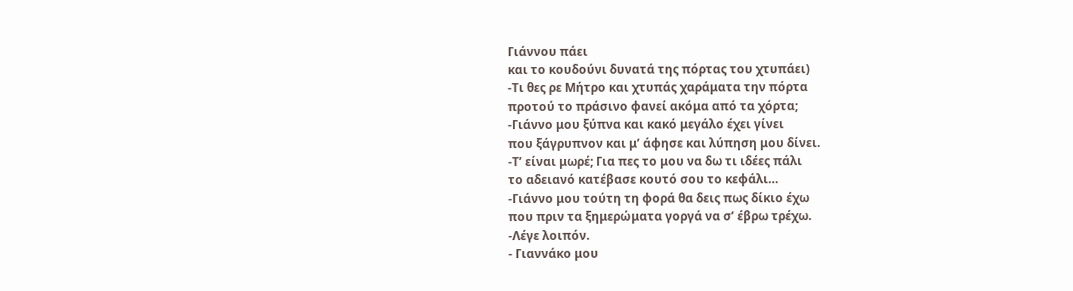Γιάννου πάει
και το κουδούνι δυνατά της πόρτας του χτυπάει)
-Τι θες ρε Μήτρο και χτυπάς χαράματα την πόρτα
προτού το πράσινο φανεί ακόμα από τα χόρτα;
-Γιάννο μου ξύπνα και κακό μεγάλο έχει γίνει
που ξάγρυπνον και μ’ άφησε και λύπηση μου δίνει.
-Τ’ είναι μωρέ; Για πες το μου να δω τι ιδέες πάλι
το αδειανό κατέβασε κουτό σου το κεφάλι…
-Γιάννο μου τούτη τη φορά θα δεις πως δίκιο έχω
που πριν τα ξημερώματα γοργά να σ’ έβρω τρέχω.
-Λέγε λοιπόν.
- Γιαννάκο μου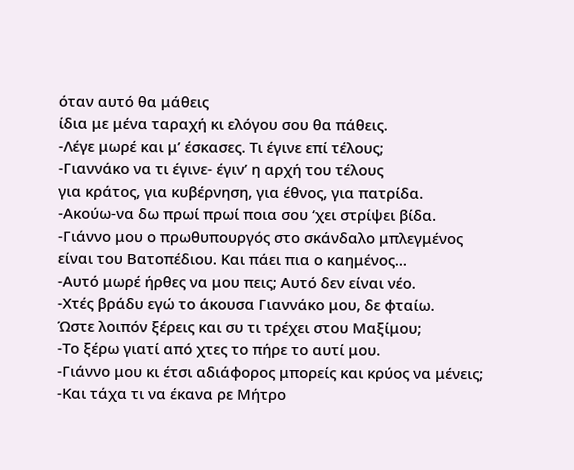όταν αυτό θα μάθεις
ίδια με μένα ταραχή κι ελόγου σου θα πάθεις.
-Λέγε μωρέ και μ’ έσκασες. Τι έγινε επί τέλους;
-Γιαννάκο να τι έγινε- έγιν’ η αρχή του τέλους
για κράτος, για κυβέρνηση, για έθνος, για πατρίδα.
-Ακούω-να δω πρωί πρωί ποια σου ‘χει στρίψει βίδα.
-Γιάννο μου ο πρωθυπουργός στο σκάνδαλο μπλεγμένος
είναι του Βατοπέδιου. Και πάει πια ο καημένος…
-Αυτό μωρέ ήρθες να μου πεις; Αυτό δεν είναι νέο.
-Χτές βράδυ εγώ το άκουσα Γιαννάκο μου, δε φταίω.
Ώστε λοιπόν ξέρεις και συ τι τρέχει στου Μαξίμου;
-Το ξέρω γιατί από χτες το πήρε το αυτί μου.
-Γιάννο μου κι έτσι αδιάφορος μπορείς και κρύος να μένεις;
-Και τάχα τι να έκανα ρε Μήτρο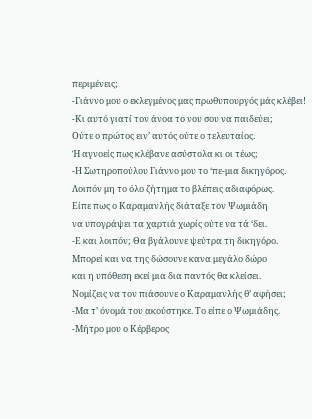περιμένεις;
-Γιάννο μου ο εκλεγμένος μας πρωθυπουργός μάς κλέβει!
-Κι αυτό γιατί τον άνοα το νου σου να παιδεύει;
Ούτε ο πρώτος ειν’ αυτός ούτε ο τελευταίος.
Ή αγνοείς πως κλέβανε ασύστολα κι οι τέως;
-Η Σωτηροπούλου Γιάννο μου το ‘πε-μια δικηγόρος.
Λοιπόν μη το όλο ζήτημα το βλέπεις αδιαφόρως.
Είπε πως ο Καραμανλής διάταξε τον Ψωμιάδη
να υπογράψει τα χαρτιά χωρίς ούτε να τά ‘δει.
-Ε και λοιπόν; Θα βγάλουνε ψεύτρα τη δικηγόρο.
Μπορεί και να της δώσουνε κανα μεγάλο δώρο
και η υπόθεση εκεί μια δια παντός θα κλείσει.
Νομίζεις να τον πιάσουνε ο Καραμανλής θ’ αφήσει;
-Μα τ’ όνομά του ακούστηκε. Το είπε ο Ψωμιάδης.
-Μήτρο μου ο Κέρβερος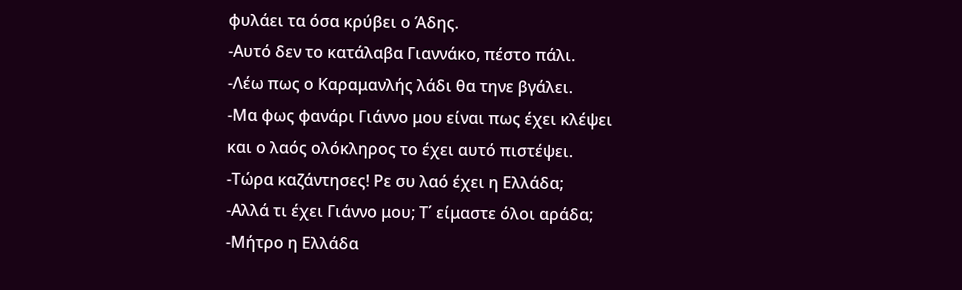φυλάει τα όσα κρύβει ο Άδης.
-Αυτό δεν το κατάλαβα Γιαννάκο, πέστο πάλι.
-Λέω πως ο Καραμανλής λάδι θα τηνε βγάλει.
-Μα φως φανάρι Γιάννο μου είναι πως έχει κλέψει
και ο λαός ολόκληρος το έχει αυτό πιστέψει.
-Τώρα καζάντησες! Ρε συ λαό έχει η Ελλάδα;
-Αλλά τι έχει Γιάννο μου; Τ΄ είμαστε όλοι αράδα;
-Μήτρο η Ελλάδα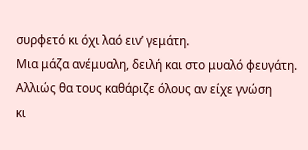συρφετό κι όχι λαό ειν’ γεμάτη.
Μια μάζα ανέμυαλη, δειλή και στο μυαλό φευγάτη.
Αλλιώς θα τους καθάριζε όλους αν είχε γνώση
κι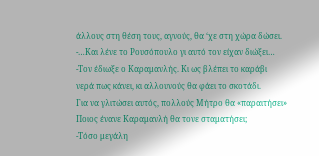άλλους στη θέση τους, αγνούς, θα ‘χε στη χώρα δώσει.
-…Και λένε το Ρουσόπουλο γι αυτό τον είχαν διώξει…
-Τον έδιωξε ο Καραμανλής. Κι ως βλέπει το καράβι
νερά πως κάνει, κι αλλουνούς θα φάει το σκοτάδι.
Για να γλιτώσει αυτός, πολλούς Μήτρο θα «παραιτήσει»
Ποιος ένανε Καραμανλή θα τονε σταματήσει;
-Τόσο μεγάλη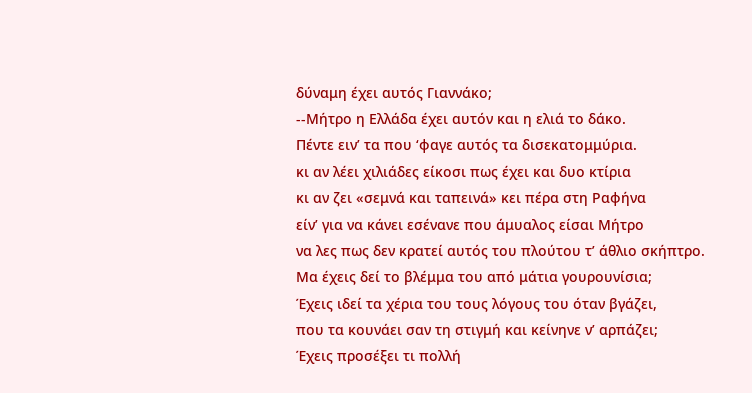δύναμη έχει αυτός Γιαννάκο;
--Μήτρο η Ελλάδα έχει αυτόν και η ελιά το δάκο.
Πέντε ειν’ τα που ‘φαγε αυτός τα δισεκατομμύρια.
κι αν λέει χιλιάδες είκοσι πως έχει και δυο κτίρια
κι αν ζει «σεμνά και ταπεινά» κει πέρα στη Ραφήνα
είν’ για να κάνει εσένανε που άμυαλος είσαι Μήτρο
να λες πως δεν κρατεί αυτός του πλούτου τ’ άθλιο σκήπτρο.
Μα έχεις δεί το βλέμμα του από μάτια γουρουνίσια;
Έχεις ιδεί τα χέρια του τους λόγους του όταν βγάζει,
που τα κουνάει σαν τη στιγμή και κείνηνε ν’ αρπάζει;
Έχεις προσέξει τι πολλή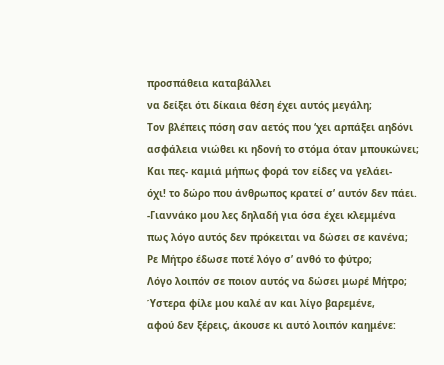προσπάθεια καταβάλλει
να δείξει ότι δίκαια θέση έχει αυτός μεγάλη;
Τον βλέπεις πόση σαν αετός που ‘χει αρπάξει αηδόνι
ασφάλεια νιώθει κι ηδονή το στόμα όταν μπουκώνει;
Και πες- καμιά μήπως φορά τον είδες να γελάει-
όχι! το δώρο που άνθρωπος κρατεί σ’ αυτόν δεν πάει.
-Γιαννάκο μου λες δηλαδή για όσα έχει κλεμμένα
πως λόγο αυτός δεν πρόκειται να δώσει σε κανένα;
Ρε Μήτρο έδωσε ποτέ λόγο σ’ ανθό το φύτρο;
Λόγο λοιπόν σε ποιον αυτός να δώσει μωρέ Μήτρο;
Ύστερα φίλε μου καλέ αν και λίγο βαρεμένε,
αφού δεν ξέρεις, άκουσε κι αυτό λοιπόν καημένε: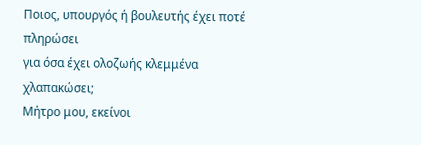Ποιος, υπουργός ή βουλευτής έχει ποτέ πληρώσει
για όσα έχει ολοζωής κλεμμένα χλαπακώσει;
Μήτρο μου, εκείνοι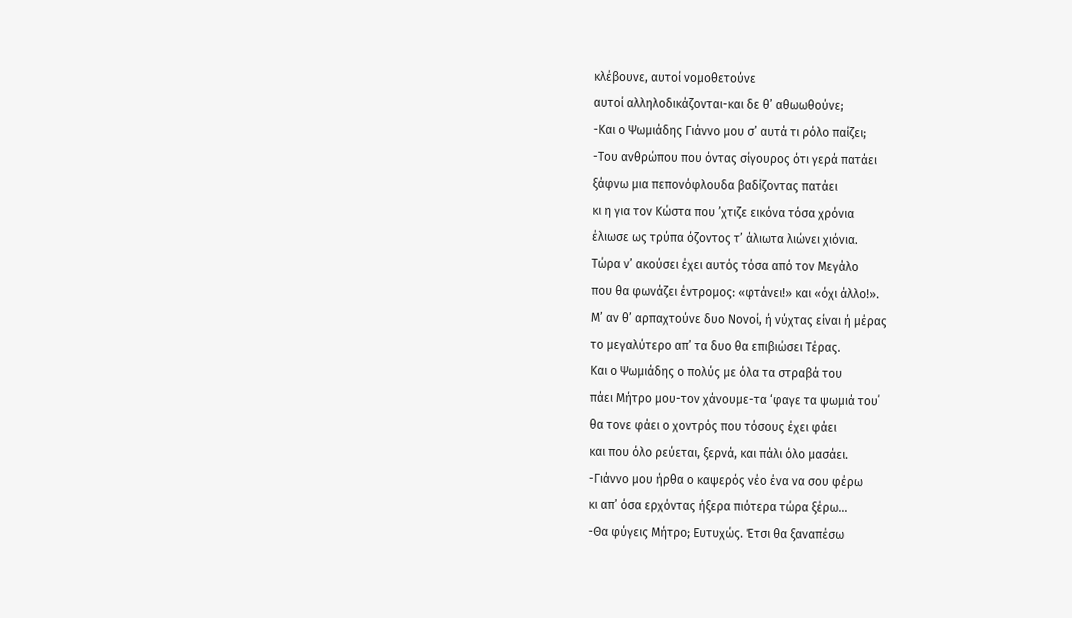κλέβουνε, αυτοί νομοθετούνε
αυτοί αλληλοδικάζονται-και δε θ’ αθωωθούνε;
-Και ο Ψωμιάδης Γιάννο μου σ’ αυτά τι ρόλο παίζει;
-Του ανθρώπου που όντας σίγουρος ότι γερά πατάει
ξάφνω μια πεπονόφλουδα βαδίζοντας πατάει
κι η για τον Κώστα που ’χτιζε εικόνα τόσα χρόνια
έλιωσε ως τρύπα όζοντος τ’ άλιωτα λιώνει χιόνια.
Τώρα ν’ ακούσει έχει αυτός τόσα από τον Μεγάλο
που θα φωνάζει έντρομος: «φτάνει!» και «όχι άλλο!».
Μ’ αν θ’ αρπαχτούνε δυο Νονοί, ή νύχτας είναι ή μέρας
το μεγαλύτερο απ’ τα δυο θα επιβιώσει Τέρας.
Και ο Ψωμιάδης ο πολύς με όλα τα στραβά του
πάει Μήτρο μου-τον χάνουμε-τα ‘φαγε τα ψωμιά του΄
θα τονε φάει ο χοντρός που τόσους έχει φάει
και που όλο ρεύεται, ξερνά, και πάλι όλο μασάει.
-Γιάννο μου ήρθα ο καψερός νέο ένα να σου φέρω
κι απ’ όσα ερχόντας ήξερα πιότερα τώρα ξέρω…
-Θα φύγεις Μήτρο; Ευτυχώς. Έτσι θα ξαναπέσω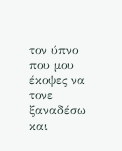τον ύπνο που μου έκοψες να τονε ξαναδέσω
και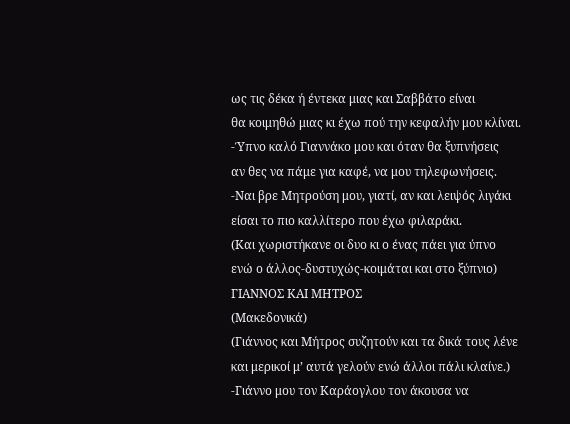ως τις δέκα ή έντεκα μιας και Σαββάτο είναι
θα κοιμηθώ μιας κι έχω πού την κεφαλήν μου κλίναι.
-Ύπνο καλό Γιαννάκο μου και όταν θα ξυπνήσεις
αν θες να πάμε για καφέ, να μου τηλεφωνήσεις.
-Ναι βρε Μητρούση μου, γιατί, αν και λειψός λιγάκι
είσαι το πιο καλλίτερο που έχω φιλαράκι.
(Και χωριστήκανε οι δυο κι ο ένας πάει για ύπνο
ενώ ο άλλος-δυστυχώς-κοιμάται και στο ξύπνιο)
ΓΙΑΝΝΟΣ ΚΑΙ ΜΗΤΡΟΣ
(Μακεδονικά)
(Γιάννος και Μήτρος συζητούν και τα δικά τους λένε
και μερικοί μ’ αυτά γελούν ενώ άλλοι πάλι κλαίνε.)
-Γιάννο μου τον Καράογλου τον άκουσα να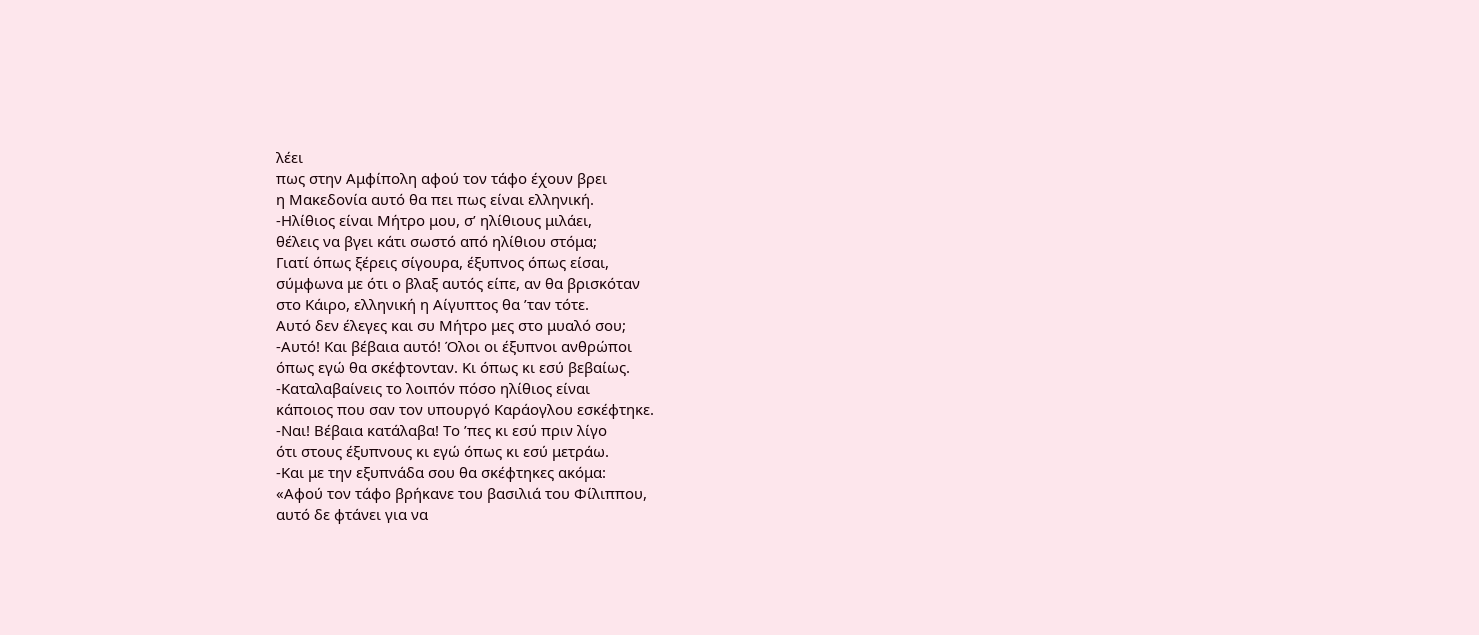λέει
πως στην Αμφίπολη αφού τον τάφο έχουν βρει
η Μακεδονία αυτό θα πει πως είναι ελληνική.
-Ηλίθιος είναι Μήτρο μου, σ’ ηλίθιους μιλάει,
θέλεις να βγει κάτι σωστό από ηλίθιου στόμα;
Γιατί όπως ξέρεις σίγουρα, έξυπνος όπως είσαι,
σύμφωνα με ότι ο βλαξ αυτός είπε, αν θα βρισκόταν
στο Κάιρο, ελληνική η Αίγυπτος θα ’ταν τότε.
Αυτό δεν έλεγες και συ Μήτρο μες στο μυαλό σου;
-Αυτό! Και βέβαια αυτό! Όλοι οι έξυπνοι ανθρώποι
όπως εγώ θα σκέφτονταν. Κι όπως κι εσύ βεβαίως.
-Καταλαβαίνεις το λοιπόν πόσο ηλίθιος είναι
κάποιος που σαν τον υπουργό Καράογλου εσκέφτηκε.
-Ναι! Βέβαια κατάλαβα! Το ’πες κι εσύ πριν λίγο
ότι στους έξυπνους κι εγώ όπως κι εσύ μετράω.
-Και με την εξυπνάδα σου θα σκέφτηκες ακόμα:
«Αφού τον τάφο βρήκανε του βασιλιά του Φίλιππου,
αυτό δε φτάνει για να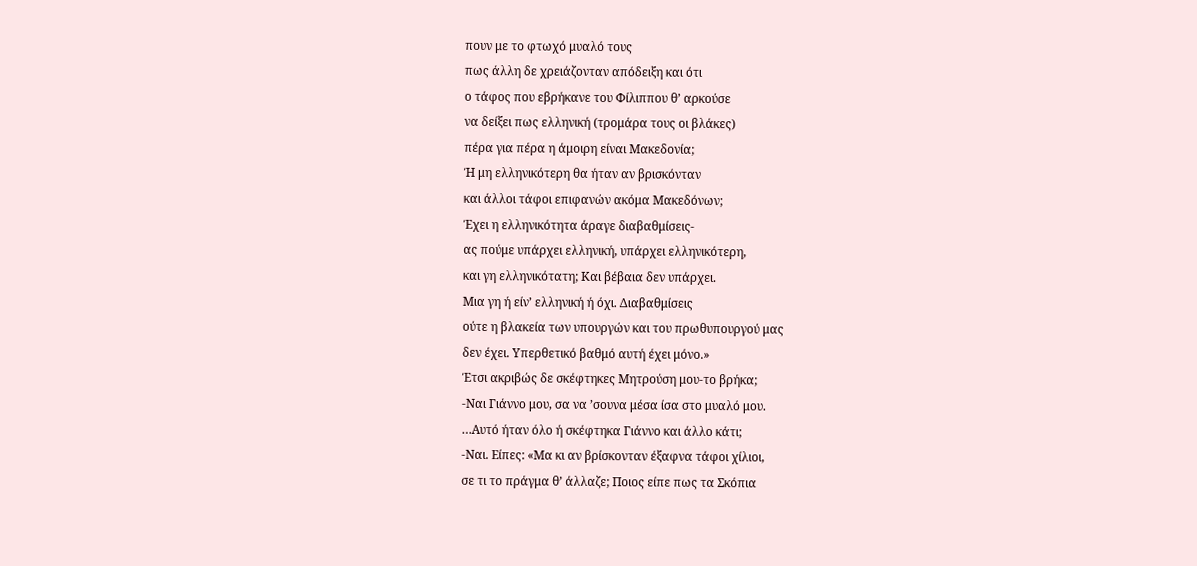πουν με το φτωχό μυαλό τους
πως άλλη δε χρειάζονταν απόδειξη και ότι
ο τάφος που εβρήκανε του Φίλιππου θ’ αρκούσε
να δείξει πως ελληνική (τρομάρα τους οι βλάκες)
πέρα για πέρα η άμοιρη είναι Μακεδονία;
Ή μη ελληνικότερη θα ήταν αν βρισκόνταν
και άλλοι τάφοι επιφανών ακόμα Μακεδόνων;
Έχει η ελληνικότητα άραγε διαβαθμίσεις-
ας πούμε υπάρχει ελληνική, υπάρχει ελληνικότερη,
και γη ελληνικότατη; Και βέβαια δεν υπάρχει.
Μια γη ή είν’ ελληνική ή όχι. Διαβαθμίσεις
ούτε η βλακεία των υπουργών και του πρωθυπουργού μας
δεν έχει. Υπερθετικό βαθμό αυτή έχει μόνο.»
Έτσι ακριβώς δε σκέφτηκες Μητρούση μου-το βρήκα;
-Ναι Γιάννο μου, σα να ’σουνα μέσα ίσα στο μυαλό μου.
…Αυτό ήταν όλο ή σκέφτηκα Γιάννο και άλλο κάτι;
-Ναι. Είπες: «Μα κι αν βρίσκονταν έξαφνα τάφοι χίλιοι,
σε τι το πράγμα θ’ άλλαζε; Ποιος είπε πως τα Σκόπια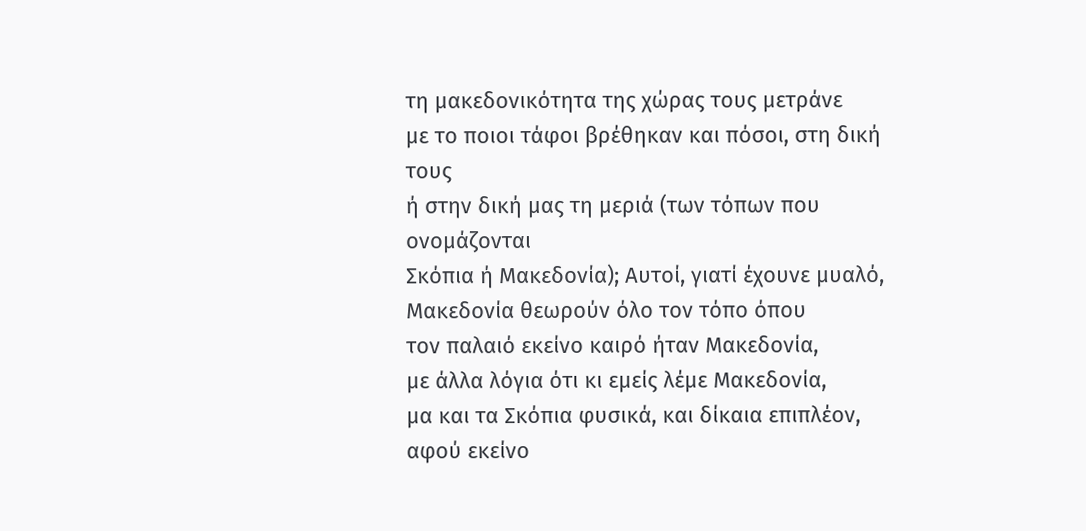τη μακεδονικότητα της χώρας τους μετράνε
με το ποιοι τάφοι βρέθηκαν και πόσοι, στη δική τους
ή στην δική μας τη μεριά (των τόπων που ονομάζονται
Σκόπια ή Μακεδονία); Αυτοί, γιατί έχουνε μυαλό,
Μακεδονία θεωρούν όλο τον τόπο όπου
τον παλαιό εκείνο καιρό ήταν Μακεδονία,
με άλλα λόγια ότι κι εμείς λέμε Μακεδονία,
μα και τα Σκόπια φυσικά, και δίκαια επιπλέον,
αφού εκείνο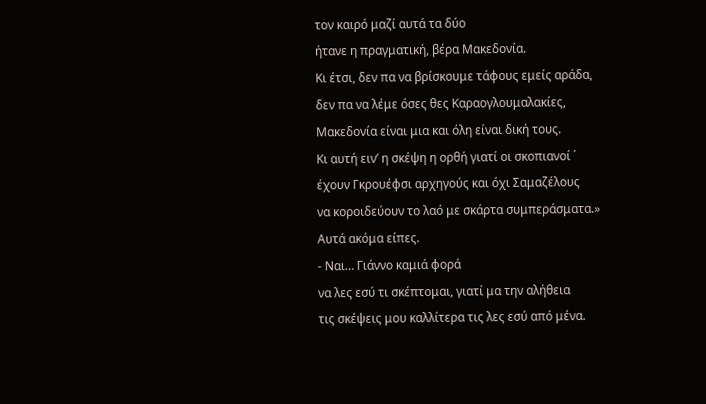τον καιρό μαζί αυτά τα δύο
ήτανε η πραγματική, βέρα Μακεδονία.
Κι έτσι, δεν πα να βρίσκουμε τάφους εμείς αράδα,
δεν πα να λέμε όσες θες Καραογλουμαλακίες,
Μακεδονία είναι μια και όλη είναι δική τους.
Κι αυτή ειν’ η σκέψη η ορθή γιατί οι σκοπιανοί ΄
έχουν Γκρουέφσι αρχηγούς και όχι Σαμαζέλους
να κοροιδεύουν το λαό με σκάρτα συμπεράσματα.»
Αυτά ακόμα είπες.
- Ναι… Γιάννο καμιά φορά
να λες εσύ τι σκέπτομαι, γιατί μα την αλήθεια
τις σκέψεις μου καλλίτερα τις λες εσύ από μένα.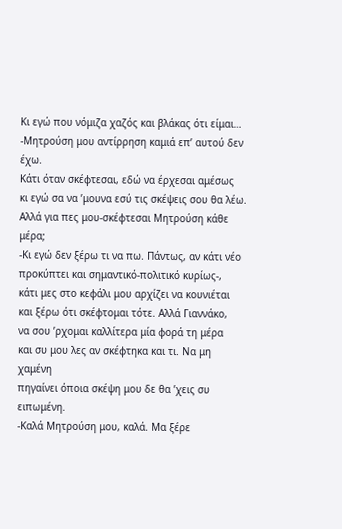Κι εγώ που νόμιζα χαζός και βλάκας ότι είμαι…
-Μητρούση μου αντίρρηση καμιά επ’ αυτού δεν έχω.
Κάτι όταν σκέφτεσαι, εδώ να έρχεσαι αμέσως
κι εγώ σα να ’μουνα εσύ τις σκέψεις σου θα λέω.
Αλλά για πες μου-σκέφτεσαι Μητρούση κάθε μέρα;
-Κι εγώ δεν ξέρω τι να πω. Πάντως, αν κάτι νέο
προκύπτει και σημαντικό-πολιτικό κυρίως-,
κάτι μες στο κεφάλι μου αρχίζει να κουνιέται
και ξέρω ότι σκέφτομαι τότε. Αλλά Γιαννάκο,
να σου ’ρχομαι καλλίτερα μία φορά τη μέρα
και συ μου λες αν σκέφτηκα και τι. Να μη χαμένη
πηγαίνει όποια σκέψη μου δε θα ’χεις συ ειπωμένη.
-Καλά Μητρούση μου, καλά. Μα ξέρε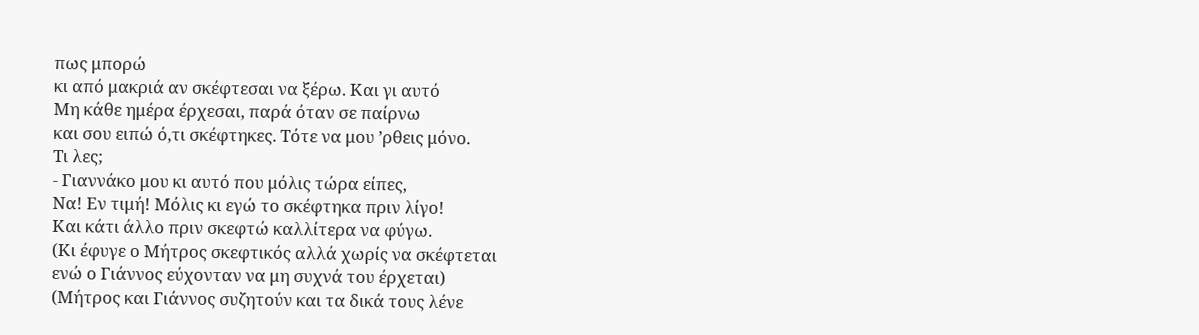πως μπορώ
κι από μακριά αν σκέφτεσαι να ξέρω. Και γι αυτό
Μη κάθε ημέρα έρχεσαι, παρά όταν σε παίρνω
και σου ειπώ ό,τι σκέφτηκες. Τότε να μου ’ρθεις μόνο.
Τι λες;
- Γιαννάκο μου κι αυτό που μόλις τώρα είπες,
Να! Εν τιμή! Μόλις κι εγώ το σκέφτηκα πριν λίγο!
Και κάτι άλλο πριν σκεφτώ καλλίτερα να φύγω.
(Κι έφυγε ο Μήτρος σκεφτικός αλλά χωρίς να σκέφτεται
ενώ ο Γιάννος εύχονταν να μη συχνά του έρχεται)
(Μήτρος και Γιάννος συζητούν και τα δικά τους λένε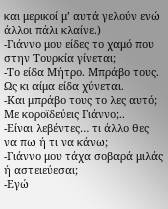και μερικοί μ’ αυτά γελούν ενώ άλλοι πάλι κλαίνε.)
-Γιάννο μου είδες το χαμό που στην Τουρκία γίνεται;
-Το είδα Μήτρο. Μπράβο τους. Ως κι αίμα είδα χύνεται.
-Και μπράβο τους το λες αυτό; Με κοροϊδεύεις Γιάννο;..
-Είναι λεβέντες… τι άλλο θες να πω ή τι να κάνω;
-Γιάννο μου τάχα σοβαρά μιλάς ή αστειεύεσαι;
-Εγώ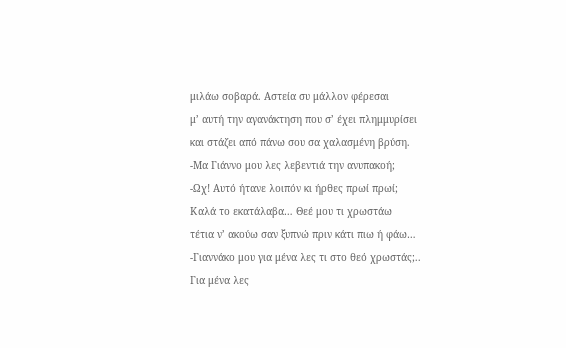μιλάω σοβαρά. Αστεία συ μάλλον φέρεσαι
μ’ αυτή την αγανάκτηση που σ’ έχει πλημμυρίσει
και στάζει από πάνω σου σα χαλασμένη βρύση.
-Μα Γιάννο μου λες λεβεντιά την ανυπακοή;
-Ωχ! Αυτό ήτανε λοιπόν κι ήρθες πρωί πρωί;
Καλά το εκατάλαβα… Θεέ μου τι χρωστάω
τέτια ν’ ακούω σαν ξυπνώ πριν κάτι πιω ή φάω…
-Γιαννάκο μου για μένα λες τι στο θεό χρωστάς;..
Για μένα λες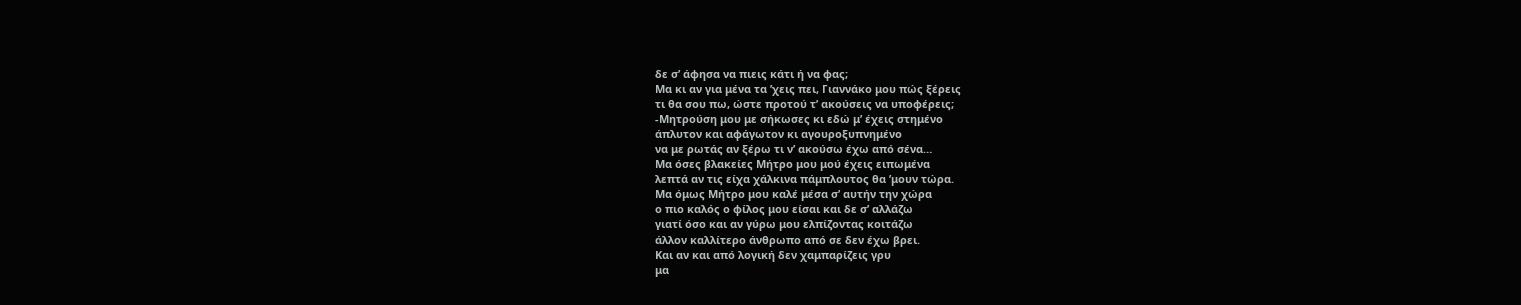δε σ’ άφησα να πιεις κάτι ή να φας;
Μα κι αν για μένα τα ’χεις πει, Γιαννάκο μου πώς ξέρεις
τι θα σου πω, ώστε προτού τ’ ακούσεις να υποφέρεις;
-Μητρούση μου με σήκωσες κι εδώ μ’ έχεις στημένο
άπλυτον και αφάγωτον κι αγουροξυπνημένο
να με ρωτάς αν ξέρω τι ν’ ακούσω έχω από σένα…
Μα όσες βλακείες Μήτρο μου μού έχεις ειπωμένα
λεπτά αν τις είχα χάλκινα πάμπλουτος θα ’μουν τώρα.
Μα όμως Μήτρο μου καλέ μέσα σ’ αυτήν την χώρα
ο πιο καλός ο φίλος μου είσαι και δε σ’ αλλάζω
γιατί όσο και αν γύρω μου ελπίζοντας κοιτάζω
άλλον καλλίτερο άνθρωπο από σε δεν έχω βρει.
Kαι αν και από λογική δεν χαμπαρίζεις γρυ
μα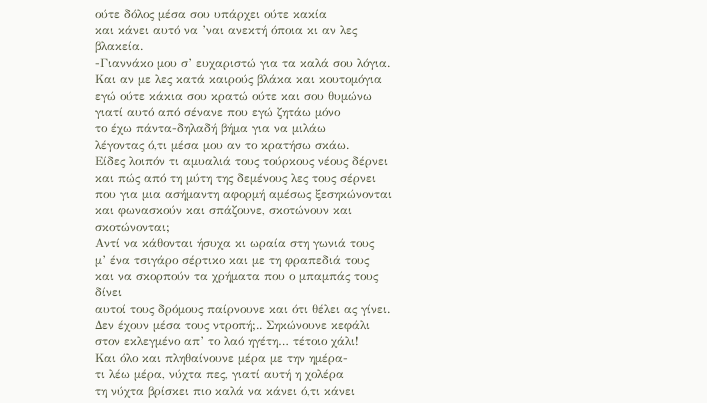ούτε δόλος μέσα σου υπάρχει ούτε κακία
και κάνει αυτό να ’ναι ανεκτή όποια κι αν λες βλακεία.
-Γιαννάκο μου σ’ ευχαριστώ για τα καλά σου λόγια.
Και αν με λες κατά καιρούς βλάκα και κουτομόγια
εγώ ούτε κάκια σου κρατώ ούτε και σου θυμώνω
γιατί αυτό από σένανε που εγώ ζητάω μόνο
το έχω πάντα-δηλαδή βήμα για να μιλάω
λέγοντας ό,τι μέσα μου αν το κρατήσω σκάω.
Είδες λοιπόν τι αμυαλιά τους τούρκους νέους δέρνει
και πώς από τη μύτη της δεμένους λες τους σέρνει
που για μια ασήμαντη αφορμή αμέσως ξεσηκώνονται
και φωνασκούν και σπάζουνε, σκοτώνουν και σκοτώνονται;
Αντί να κάθονται ήσυχα κι ωραία στη γωνιά τους
μ’ ένα τσιγάρο σέρτικο και με τη φραπεδιά τους
και να σκορπούν τα χρήματα που ο μπαμπάς τους δίνει
αυτοί τους δρόμους παίρνουνε και ότι θέλει ας γίνει.
Δεν έχουν μέσα τους ντροπή;.. Σηκώνουνε κεφάλι
στον εκλεγμένο απ’ το λαό ηγέτη… τέτοιο χάλι!
Και όλο και πληθαίνουνε μέρα με την ημέρα-
τι λέω μέρα, νύχτα πες, γιατί αυτή η χολέρα
τη νύχτα βρίσκει πιο καλά να κάνει ό,τι κάνει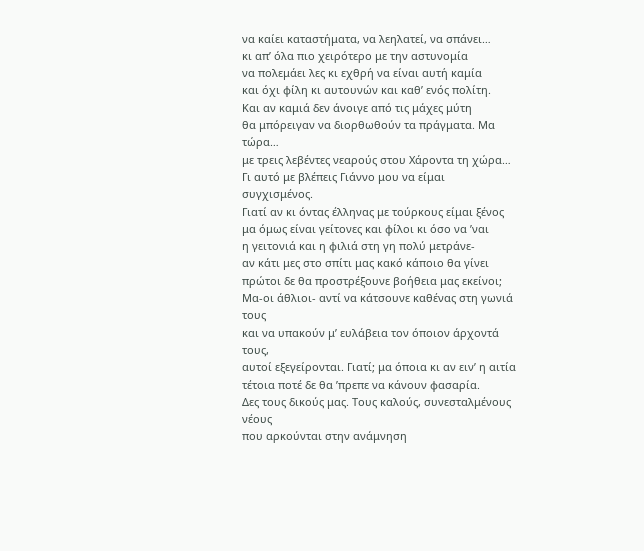να καίει καταστήματα, να λεηλατεί, να σπάνει…
κι απ’ όλα πιο χειρότερο με την αστυνομία
να πολεμάει λες κι εχθρή να είναι αυτή καμία
και όχι φίλη κι αυτουνών και καθ’ ενός πολίτη.
Και αν καμιά δεν άνοιγε από τις μάχες μύτη
θα μπόρειγαν να διορθωθούν τα πράγματα. Μα τώρα…
με τρεις λεβέντες νεαρούς στου Χάροντα τη χώρα…
Γι αυτό με βλέπεις Γιάννο μου να είμαι συγχισμένος.
Γιατί αν κι όντας έλληνας με τούρκους είμαι ξένος
μα όμως είναι γείτονες και φίλοι κι όσο να ’ναι
η γειτονιά και η φιλιά στη γη πολύ μετράνε-
αν κάτι μες στο σπίτι μας κακό κάποιο θα γίνει
πρώτοι δε θα προστρέξουνε βοήθεια μας εκείνοι;
Μα-οι άθλιοι- αντί να κάτσουνε καθένας στη γωνιά τους
και να υπακούν μ’ ευλάβεια τον όποιον άρχοντά τους,
αυτοί εξεγείρονται. Γιατί; μα όποια κι αν ειν’ η αιτία
τέτοια ποτέ δε θα ’πρεπε να κάνουν φασαρία.
Δες τους δικούς μας. Τους καλούς, συνεσταλμένους νέους
που αρκούνται στην ανάμνηση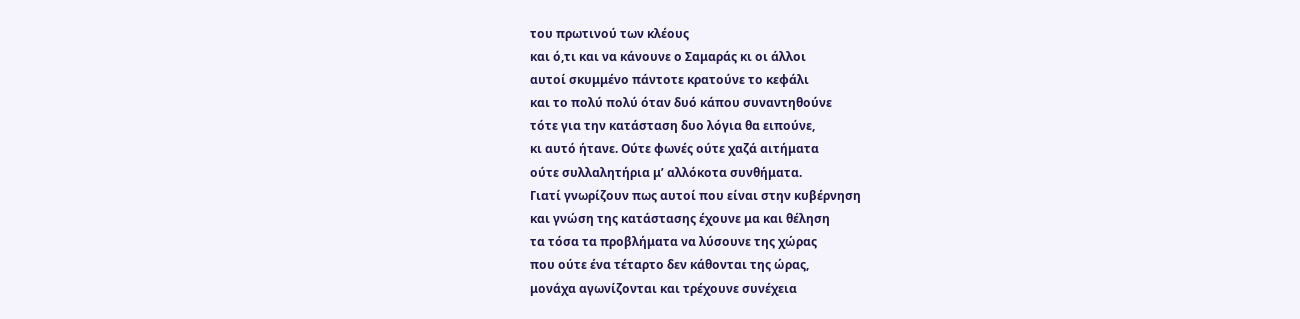του πρωτινού των κλέους
και ό,τι και να κάνουνε ο Σαμαράς κι οι άλλοι
αυτοί σκυμμένο πάντοτε κρατούνε το κεφάλι
και το πολύ πολύ όταν δυό κάπου συναντηθούνε
τότε για την κατάσταση δυο λόγια θα ειπούνε,
κι αυτό ήτανε. Ούτε φωνές ούτε χαζά αιτήματα
ούτε συλλαλητήρια μ’ αλλόκοτα συνθήματα.
Γιατί γνωρίζουν πως αυτοί που είναι στην κυβέρνηση
και γνώση της κατάστασης έχουνε μα και θέληση
τα τόσα τα προβλήματα να λύσουνε της χώρας
που ούτε ένα τέταρτο δεν κάθονται της ώρας,
μονάχα αγωνίζονται και τρέχουνε συνέχεια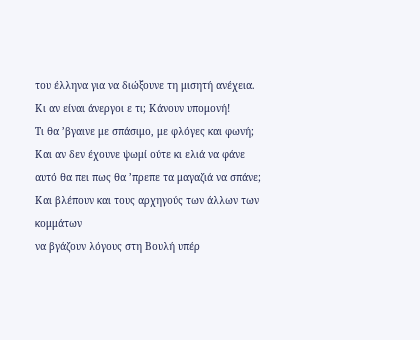του έλληνα για να διώξουνε τη μισητή ανέχεια.
Κι αν είναι άνεργοι ε τι; Κάνουν υπομονή!
Τι θα ’βγαινε με σπάσιμο, με φλόγες και φωνή;
Και αν δεν έχουνε ψωμί ούτε κι ελιά να φάνε
αυτό θα πει πως θα ’πρεπε τα μαγαζιά να σπάνε;
Και βλέπουν και τους αρχηγούς των άλλων των κομμάτων
να βγάζουν λόγους στη Βουλή υπέρ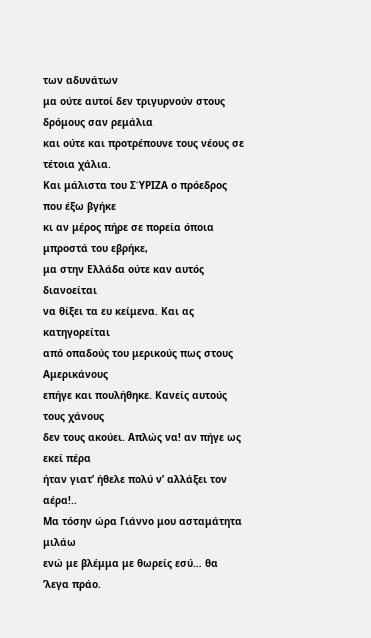των αδυνάτων
μα ούτε αυτοί δεν τριγυρνούν στους δρόμους σαν ρεμάλια
και ούτε και προτρέπουνε τους νέους σε τέτοια χάλια.
Και μάλιστα του ΣΎΡΙΖΑ ο πρόεδρος που έξω βγήκε
κι αν μέρος πήρε σε πορεία όποια μπροστά του εβρήκε,
μα στην Ελλάδα ούτε καν αυτός διανοείται
να θίξει τα ευ κείμενα. Και ας κατηγορείται
από οπαδούς του μερικούς πως στους Αμερικάνους
επήγε και πουλήθηκε. Κανείς αυτούς τους χάνους
δεν τους ακούει. Απλώς να! αν πήγε ως εκεί πέρα
ήταν γιατ’ ήθελε πολύ ν’ αλλάξει τον αέρα!..
Μα τόσην ώρα Γιάννο μου ασταμάτητα μιλάω
ενώ με βλέμμα με θωρείς εσύ… θα ’λεγα πράο.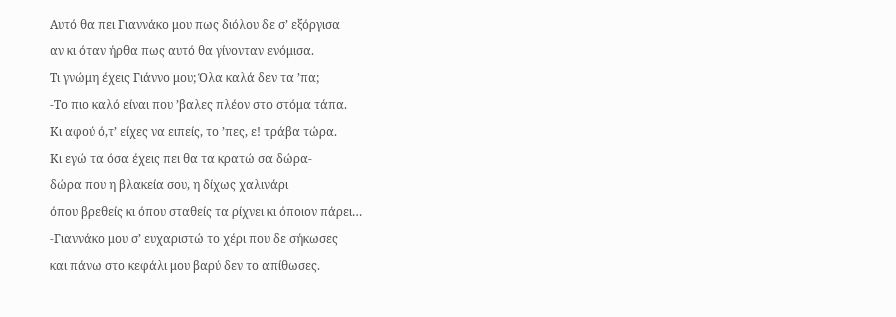Αυτό θα πει Γιαννάκο μου πως διόλου δε σ’ εξόργισα
αν κι όταν ήρθα πως αυτό θα γίνονταν ενόμισα.
Τι γνώμη έχεις Γιάννο μου; Όλα καλά δεν τα ’πα;
-Το πιο καλό είναι που ’βαλες πλέον στο στόμα τάπα.
Κι αφού ό,τ’ είχες να ειπείς, το ’πες, ε! τράβα τώρα.
Κι εγώ τα όσα έχεις πει θα τα κρατώ σα δώρα-
δώρα που η βλακεία σου, η δίχως χαλινάρι
όπου βρεθείς κι όπου σταθείς τα ρίχνει κι όποιον πάρει…
-Γιαννάκο μου σ’ ευχαριστώ το χέρι που δε σήκωσες
και πάνω στο κεφάλι μου βαρύ δεν το απίθωσες.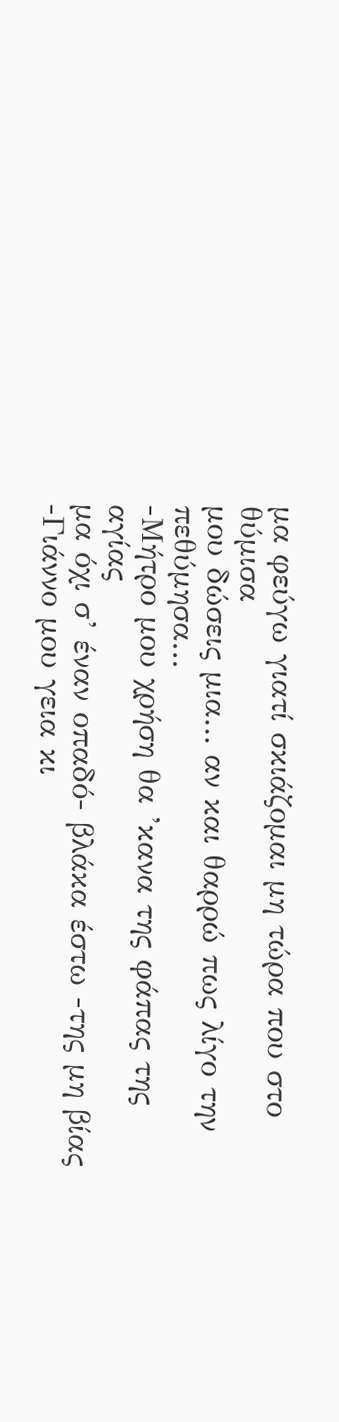μα φεύγω γιατί σκιάζομαι μη τώρα που στο θύμισα
μου δώσεις μια… αν και θαρρώ πως λίγο την πεθύμησα…
-Μήτρο μου χρήση θα ’κανα της φάπας της αγίας
μα όχι σ’ έναν οπαδό- βλάκα έστω -της μη βίας
-Γιάννο μου γεια κι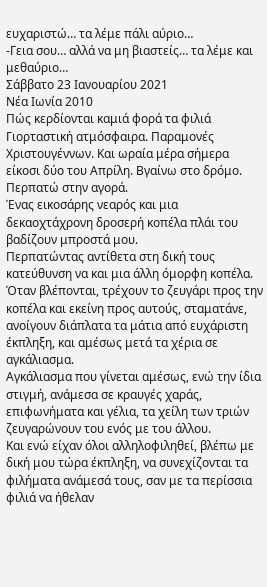ευχαριστώ… τα λέμε πάλι αύριο…
-Γεια σου… αλλά να μη βιαστείς… τα λέμε και μεθαύριο…
Σάββατο 23 Ιανουαρίου 2021
Νέα Ιωνία 2010
Πώς κερδίονται καμιά φορά τα φιλιά
Γιορταστική ατμόσφαιρα. Παραμονές Χριστουγέννων. Και ωραία μέρα σήμερα είκοσι δύο του Απρίλη. Βγαίνω στο δρόμο. Περπατώ στην αγορά.
Ένας εικοσάρης νεαρός και μια δεκαοχτάχρονη δροσερή κοπέλα πλάι του βαδίζουν μπροστά μου.
Περπατώντας αντίθετα στη δική τους κατεύθυνση να και μια άλλη όμορφη κοπέλα.
Όταν βλέπονται, τρέχουν το ζευγάρι προς την κοπέλα και εκείνη προς αυτούς, σταματάνε, ανοίγουν διάπλατα τα μάτια από ευχάριστη έκπληξη, και αμέσως μετά τα χέρια σε αγκάλιασμα.
Αγκάλιασμα που γίνεται αμέσως, ενώ την ίδια στιγμή, ανάμεσα σε κραυγές χαράς, επιφωνήματα και γέλια, τα χείλη των τριών ζευγαρώνουν του ενός με του άλλου.
Και ενώ είχαν όλοι αλληλοφιληθεί, βλέπω με δική μου τώρα έκπληξη, να συνεχίζονται τα φιλήματα ανάμεσά τους, σαν με τα περίσσια φιλιά να ήθελαν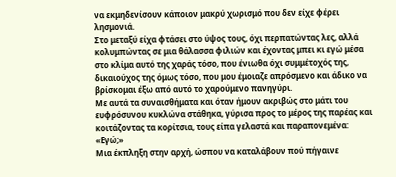να εκμηδενίσουν κάποιον μακρύ χωρισμό που δεν είχε φέρει λησμονιά.
Στο μεταξύ είχα φτάσει στο ύψος τους, όχι περπατώντας λες, αλλά κολυμπώντας σε μια θάλασσα φιλιών και έχοντας μπει κι εγώ μέσα στο κλίμα αυτό της χαράς τόσο, που ένιωθα όχι συμμέτοχός της, δικαιούχος της όμως τόσο, που μου έμοιαζε απρόσμενο και άδικο να βρίσκομαι έξω από αυτό το χαρούμενο πανηγύρι.
Με αυτά τα συναισθήματα και όταν ήμουν ακριβώς στο μάτι του ευφρόσυνου κυκλώνα στάθηκα, γύρισα προς το μέρος της παρέας και κοιτάζοντας τα κορίτσια, τους είπα γελαστά και παραπονεμένα: «Εγώ;»
Μια έκπληξη στην αρχή, ώσπου να καταλάβουν πού πήγαινε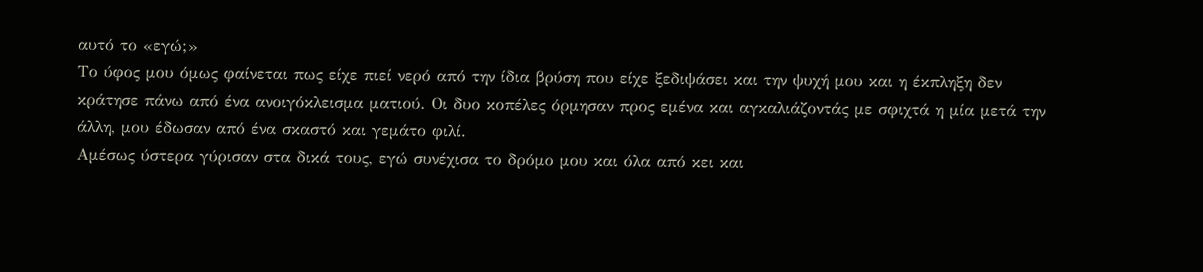αυτό το «εγώ;»
Το ύφος μου όμως φαίνεται πως είχε πιεί νερό από την ίδια βρύση που είχε ξεδιψάσει και την ψυχή μου και η έκπληξη δεν κράτησε πάνω από ένα ανοιγόκλεισμα ματιού. Οι δυο κοπέλες όρμησαν προς εμένα και αγκαλιάζοντάς με σφιχτά η μία μετά την άλλη, μου έδωσαν από ένα σκαστό και γεμάτο φιλί.
Αμέσως ύστερα γύρισαν στα δικά τους, εγώ συνέχισα το δρόμο μου και όλα από κει και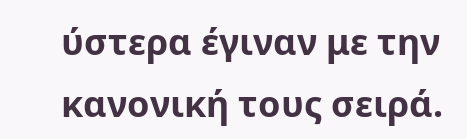ύστερα έγιναν με την κανονική τους σειρά.